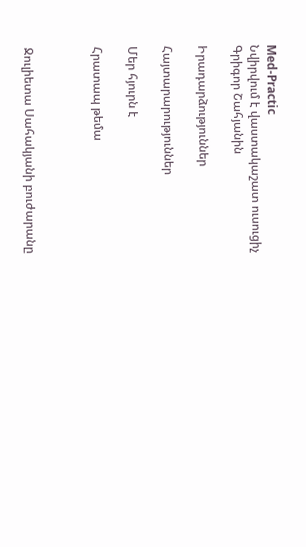Med-Practic
Նվիրվում է վաստակաշատ ուսուցիչ Գրիգոր Շահյանին

Իրադարձություններ

Հայտարարություններ

Մեր հյուրն է

Հրատապ թեմա



Ջուլիետա Սահակյանի բուժարանը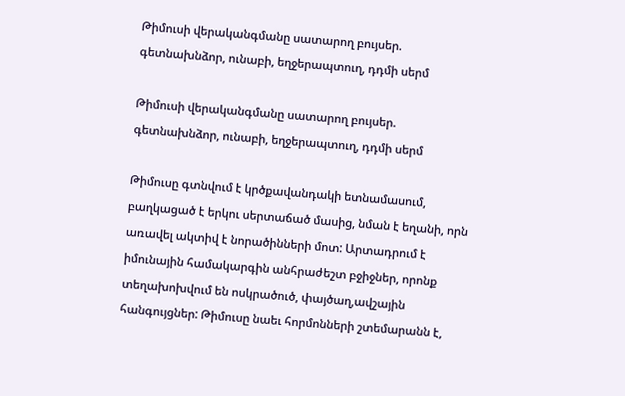Թիմուսի վերականգմանը սատարող բույսեր. գետնախնձոր, ունաբի, եղջերապտուղ, դդմի սերմ

Թիմուսի վերականգմանը սատարող բույսեր. գետնախնձոր, ունաբի, եղջերապտուղ, դդմի սերմ

Թիմուսը գտնվում է կրծքավանդակի ետնամասում, բաղկացած է երկու սերտաճած մասից, նման է եղանի, որն առավել ակտիվ է նորածինների մոտ: Արտադրում է իմունային համակարգին անհրաժեշտ բջիջներ, որոնք տեղախոխվում են ոսկրածուծ, փայծաղ,ավշային հանգույցներ: Թիմուսը նաեւ հորմոնների շտեմարանն է,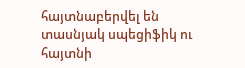հայտնաբերվել են տասնյակ սպեցիֆիկ ու հայտնի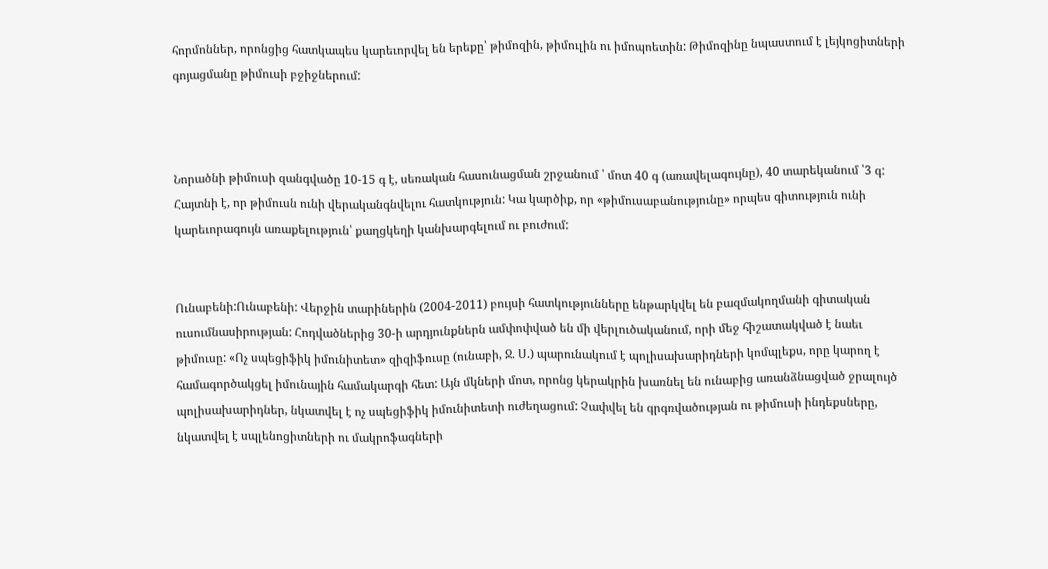հորմոններ, որոնցից հատկապես կարեւորվել են երեքը՝ թիմոզին, թիմուլին ու իմոպոետին: Թիմոզինը նպաստում է լեյկոցիտների գոյացմանը թիմուսի բջիջներում:



Նորածնի թիմուսի զանգվածը 10-15 գ է, սեռական հասունացման շրջանում ՝ մոտ 40 գ (առավելագույնը), 40 տարեկանում ՝3 գ: Հայտնի է, որ թիմուսն ունի վերականգնվելու հատկություն: Կա կարծիք, որ «թիմուսաբանությունը» որպես գիտություն ունի կարեւորագույն առաքելություն՝ քաղցկեղի կանխարգելում ու բուժում:


Ունաբենի:Ունաբենի: Վերջին տարիներին (2004-2011) բույսի հատկությունները ենթարկվել են բազմակողմանի գիտական ուսումնասիրության: Հոդվածներից 30-ի արդյունքներն ամփոփված են մի վերլուծականում, որի մեջ հիշատակված է նաեւ թիմուսը: «Ոչ սպեցիֆիկ իմունիտետ» զիզիֆուսը (ունաբի, Ջ. Ս.) պարունակում է պոլիսախարիդների կոմպլեքս, որը կարող է համագործակցել իմունային համակարգի հետ: Այն մկների մոտ, որոնց կերակրին խառնել են ունաբից առանձնացված ջրալույծ պոլիսախարիդներ, նկատվել է ոչ սպեցիֆիկ իմունիտետի ուժեղացում: Չափվել են գրգռվածության ու թիմուսի ինդեքսները, նկատվել է սպլենոցիտների ու մակրոֆագների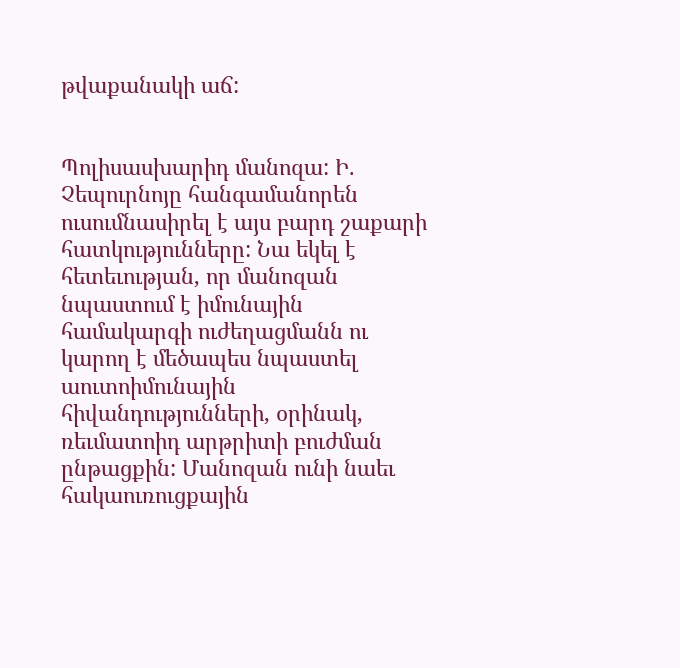թվաքանակի աճ:


Պոլիսասխարիդ մանոզա: Ի. Չեպուրնոյը հանգամանորեն ուսումնասիրել է այս բարդ շաքարի հատկությունները: Նա եկել է հետեւության, որ մանոզան նպաստում է իմունային համակարգի ուժեղացմանն ու կարող է մեծապես նպաստել աուտոիմունային հիվանդությունների, օրինակ, ռեւմատոիդ արթրիտի բուժման ընթացքին: Մանոզան ունի նաեւ հակաուռուցքային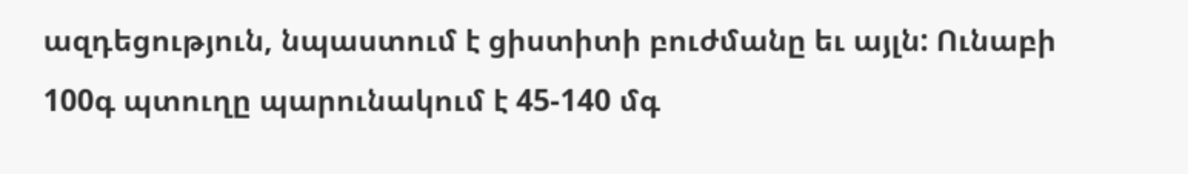ազդեցություն, նպաստում է ցիստիտի բուժմանը եւ այլն: Ունաբի 100գ պտուղը պարունակում է 45-140 մգ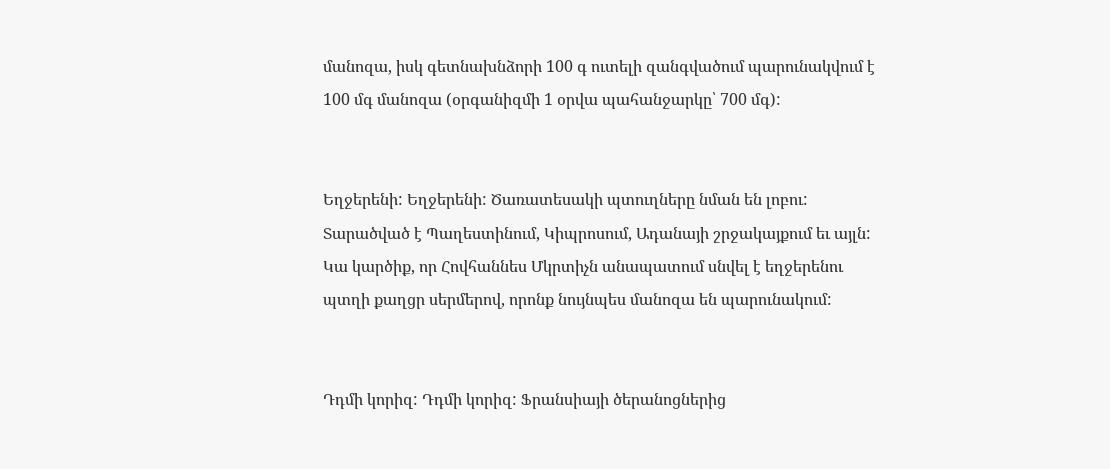մանոզա, իսկ գետնախնձորի 100 գ ուտելի զանգվածում պարունակվում է 100 մգ մանոզա (օրգանիզմի 1 օրվա պահանջարկը՝ 700 մգ):


Եղջերենի: Եղջերենի: Ծառատեսակի պտուղները նման են լոբու: Տարածված է Պաղեստինում, Կիպրոսում, Ադանայի շրջակայքում եւ այլն: Կա կարծիք, որ Հովհաննես Մկրտիչն անապատում սնվել է եղջերենու պտղի քաղցր սերմերով, որոնք նույնպես մանոզա են պարունակում:


Դդմի կորիզ: Դդմի կորիզ: Ֆրանսիայի ծերանոցներից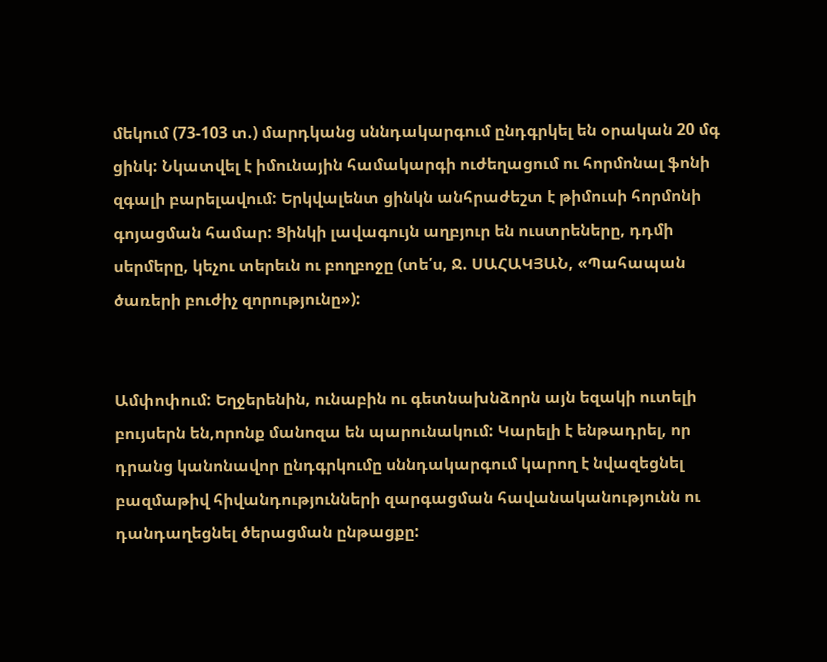մեկում (73-103 տ.) մարդկանց սննդակարգում ընդգրկել են օրական 20 մգ ցինկ: Նկատվել է իմունային համակարգի ուժեղացում ու հորմոնալ ֆոնի զգալի բարելավում: Երկվալենտ ցինկն անհրաժեշտ է թիմուսի հորմոնի գոյացման համար: Ցինկի լավագույն աղբյուր են ուստրեները, դդմի սերմերը, կեչու տերեւն ու բողբոջը (տե՛ս, Ջ. ՍԱՀԱԿՅԱՆ, «Պահապան ծառերի բուժիչ զորությունը»):


Ամփոփում: Եղջերենին, ունաբին ու գետնախնձորն այն եզակի ուտելի բույսերն են,որոնք մանոզա են պարունակում: Կարելի է ենթադրել, որ դրանց կանոնավոր ընդգրկումը սննդակարգում կարող է նվազեցնել բազմաթիվ հիվանդությունների զարգացման հավանականությունն ու դանդաղեցնել ծերացման ընթացքը: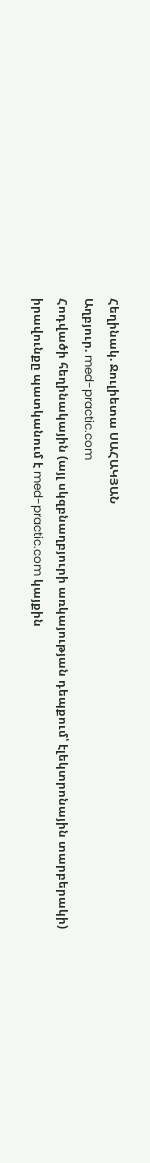Հեղինակ. Ջուլիետա ՍԱՀԱԿՅԱՆ
Աղբյուր. med-practic.com
Հոդվածի հեղինակային (այլ սկզբնաղբյուրի առկայության դեպքում՝ էլեկտրոնային տարբերակի) իրավունքը պատկանում է med-practic.com կայքին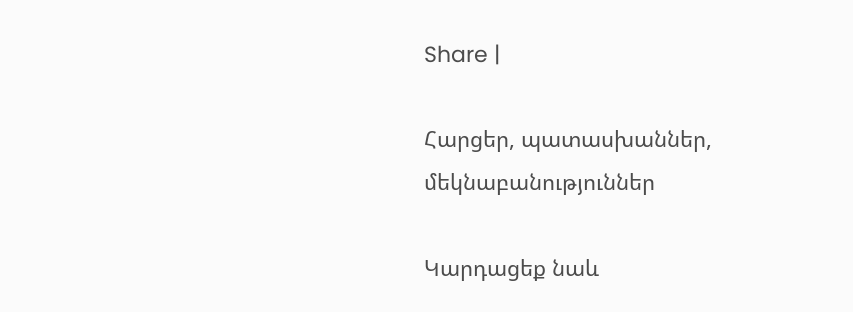Share |

Հարցեր, պատասխաններ, մեկնաբանություններ

Կարդացեք նաև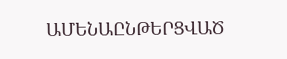ԱՄԵՆԱԸՆԹԵՐՑՎԱԾ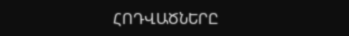ՀՈԴՎԱԾՆԵՐԸ